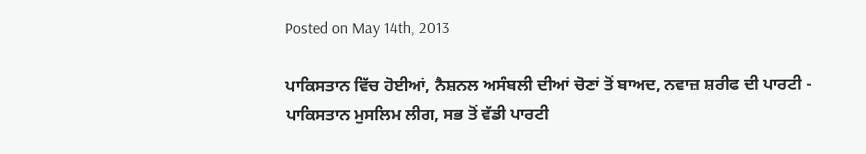Posted on May 14th, 2013

ਪਾਕਿਸਤਾਨ ਵਿੱਚ ਹੋਈਆਂ, ਨੈਸ਼ਨਲ ਅਸੰਬਲੀ ਦੀਆਂ ਚੋਣਾਂ ਤੋਂ ਬਾਅਦ, ਨਵਾਜ਼ ਸ਼ਰੀਫ ਦੀ ਪਾਰਟੀ - ਪਾਕਿਸਤਾਨ ਮੁਸਲਿਮ ਲੀਗ, ਸਭ ਤੋਂ ਵੱਡੀ ਪਾਰਟੀ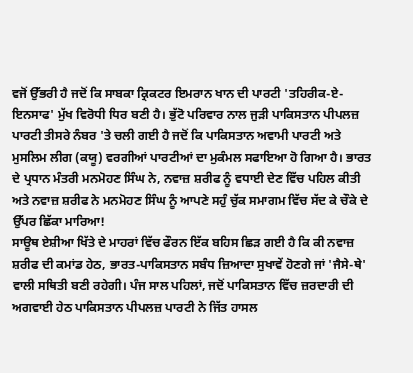ਵਜੋਂ ਉੱਭਰੀ ਹੈ ਜਦੋਂ ਕਿ ਸਾਬਕਾ ਕ੍ਰਿਕਟਰ ਇਮਰਾਨ ਖਾਨ ਦੀ ਪਾਰਟੀ 'ਤਹਿਰੀਕ-ਏ-ਇਨਸਾਫ' ਮੁੱਖ ਵਿਰੋਧੀ ਧਿਰ ਬਣੀ ਹੈ। ਭੁੱਟੋ ਪਰਿਵਾਰ ਨਾਲ ਜੁੜੀ ਪਾਕਿਸਤਾਨ ਪੀਪਲਜ਼ ਪਾਰਟੀ ਤੀਸਰੇ ਨੰਬਰ 'ਤੇ ਚਲੀ ਗਈ ਹੈ ਜਦੋਂ ਕਿ ਪਾਕਿਸਤਾਨ ਅਵਾਮੀ ਪਾਰਟੀ ਅਤੇ ਮੁਸਲਿਮ ਲੀਗ (ਕਯੂ) ਵਰਗੀਆਂ ਪਾਰਟੀਆਂ ਦਾ ਮੁਕੰਮਲ ਸਫਾਇਆ ਹੋ ਗਿਆ ਹੈ। ਭਾਰਤ ਦੇ ਪ੍ਰਧਾਨ ਮੰਤਰੀ ਮਨਮੋਹਣ ਸਿੰਘ ਨੇ, ਨਵਾਜ਼ ਸ਼ਰੀਫ ਨੂੰ ਵਧਾਈ ਦੇਣ ਵਿੱਚ ਪਹਿਲ ਕੀਤੀ ਅਤੇ ਨਵਾਜ਼ ਸ਼ਰੀਫ ਨੇ ਮਨਮੋਹਣ ਸਿੰਘ ਨੂੰ ਆਪਣੇ ਸਹੁੰ ਚੁੱਕ ਸਮਾਗਮ ਵਿੱਚ ਸੱਦ ਕੇ ਚੌਕੇ ਦੇ ਉੱਪਰ ਛਿੱਕਾ ਮਾਰਿਆ!
ਸਾਊਥ ਏਸ਼ੀਆ ਖਿੱਤੇ ਦੇ ਮਾਹਰਾਂ ਵਿੱਚ ਫੌਰਨ ਇੱਕ ਬਹਿਸ ਛਿੜ ਗਈ ਹੈ ਕਿ ਕੀ ਨਵਾਜ਼ ਸ਼ਰੀਫ ਦੀ ਕਮਾਂਡ ਹੇਠ, ਭਾਰਤ-ਪਾਕਿਸਤਾਨ ਸਬੰਧ ਜ਼ਿਆਦਾ ਸੁਖਾਵੇਂ ਹੋਣਗੇ ਜਾਂ 'ਜੈਸੇ-ਥੇ' ਵਾਲੀ ਸਥਿਤੀ ਬਣੀ ਰਹੇਗੀ। ਪੰਜ ਸਾਲ ਪਹਿਲਾਂ, ਜਦੋਂ ਪਾਕਿਸਤਾਨ ਵਿੱਚ ਜ਼ਰਦਾਰੀ ਦੀ ਅਗਵਾਈ ਹੇਠ ਪਾਕਿਸਤਾਨ ਪੀਪਲਜ਼ ਪਾਰਟੀ ਨੇ ਜਿੱਤ ਹਾਸਲ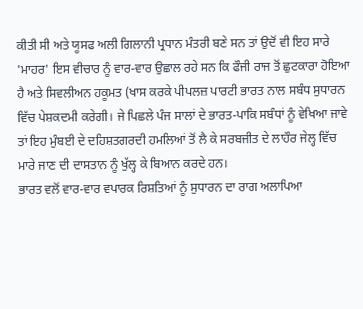ਕੀਤੀ ਸੀ ਅਤੇ ਯੂਸਫ ਅਲੀ ਗਿਲਾਨੀ ਪ੍ਰਧਾਨ ਮੰਤਰੀ ਬਣੇ ਸਨ ਤਾਂ ਉਦੋਂ ਵੀ ਇਹ ਸਾਰੇ 'ਮਾਹਰ' ਇਸ ਵੀਚਾਰ ਨੂੰ ਵਾਰ-ਵਾਰ ਉਛਾਲ ਰਹੇ ਸਨ ਕਿ ਫੌਜੀ ਰਾਜ ਤੋਂ ਛੁਟਕਾਰਾ ਹੋਇਆ ਹੈ ਅਤੇ ਸਿਵਲੀਅਨ ਹਕੂਮਤ (ਖਾਸ ਕਰਕੇ ਪੀਪਲਜ਼ ਪਾਰਟੀ ਭਾਰਤ ਨਾਲ ਸਬੰਧ ਸੁਧਾਰਨ ਵਿੱਚ ਪੇਸ਼ਕਦਮੀ ਕਰੇਗੀ। ਜੇ ਪਿਛਲੇ ਪੰਜ ਸਾਲਾਂ ਦੇ ਭਾਰਤ-ਪਾਕਿ ਸਬੰਧਾਂ ਨੂੰ ਵੇਖਿਆ ਜਾਵੇ ਤਾਂ ਇਹ ਮੁੰਬਈ ਦੇ ਦਹਿਸ਼ਤਗਰਦੀ ਹਮਲਿਆਂ ਤੋਂ ਲੈ ਕੇ ਸਰਬਜੀਤ ਦੇ ਲਾਹੌਰ ਜੇਲ੍ਹ ਵਿੱਚ ਮਾਰੇ ਜਾਣ ਦੀ ਦਾਸਤਾਨ ਨੂੰ ਖੁੱਲ੍ਹ ਕੇ ਬਿਆਨ ਕਰਦੇ ਹਨ।
ਭਾਰਤ ਵਲੋਂ ਵਾਰ-ਵਾਰ ਵਪਾਰਕ ਰਿਸ਼ਤਿਆਂ ਨੂੰ ਸੁਧਾਰਨ ਦਾ ਰਾਗ ਅਲਾਪਿਆ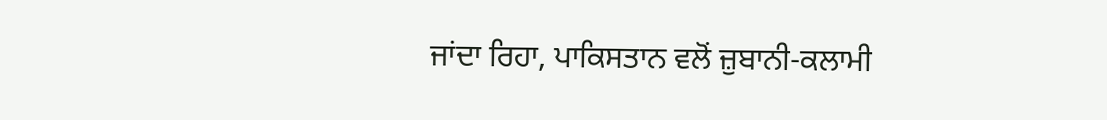ਜਾਂਦਾ ਰਿਹਾ, ਪਾਕਿਸਤਾਨ ਵਲੋਂ ਜ਼ੁਬਾਨੀ-ਕਲਾਮੀ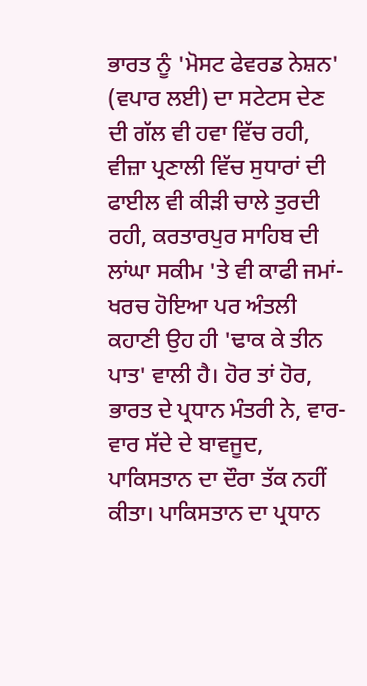ਭਾਰਤ ਨੂੰ 'ਮੋਸਟ ਫੇਵਰਡ ਨੇਸ਼ਨ' (ਵਪਾਰ ਲਈ) ਦਾ ਸਟੇਟਸ ਦੇਣ ਦੀ ਗੱਲ ਵੀ ਹਵਾ ਵਿੱਚ ਰਹੀ, ਵੀਜ਼ਾ ਪ੍ਰਣਾਲੀ ਵਿੱਚ ਸੁਧਾਰਾਂ ਦੀ ਫਾਈਲ ਵੀ ਕੀੜੀ ਚਾਲੇ ਤੁਰਦੀ ਰਹੀ, ਕਰਤਾਰਪੁਰ ਸਾਹਿਬ ਦੀ ਲਾਂਘਾ ਸਕੀਮ 'ਤੇ ਵੀ ਕਾਫੀ ਜਮਾਂ-ਖਰਚ ਹੋਇਆ ਪਰ ਅੰਤਲੀ ਕਹਾਣੀ ਉਹ ਹੀ 'ਢਾਕ ਕੇ ਤੀਨ ਪਾਤ' ਵਾਲੀ ਹੈ। ਹੋਰ ਤਾਂ ਹੋਰ, ਭਾਰਤ ਦੇ ਪ੍ਰਧਾਨ ਮੰਤਰੀ ਨੇ, ਵਾਰ-ਵਾਰ ਸੱਦੇ ਦੇ ਬਾਵਜੂਦ, ਪਾਕਿਸਤਾਨ ਦਾ ਦੌਰਾ ਤੱਕ ਨਹੀਂ ਕੀਤਾ। ਪਾਕਿਸਤਾਨ ਦਾ ਪ੍ਰਧਾਨ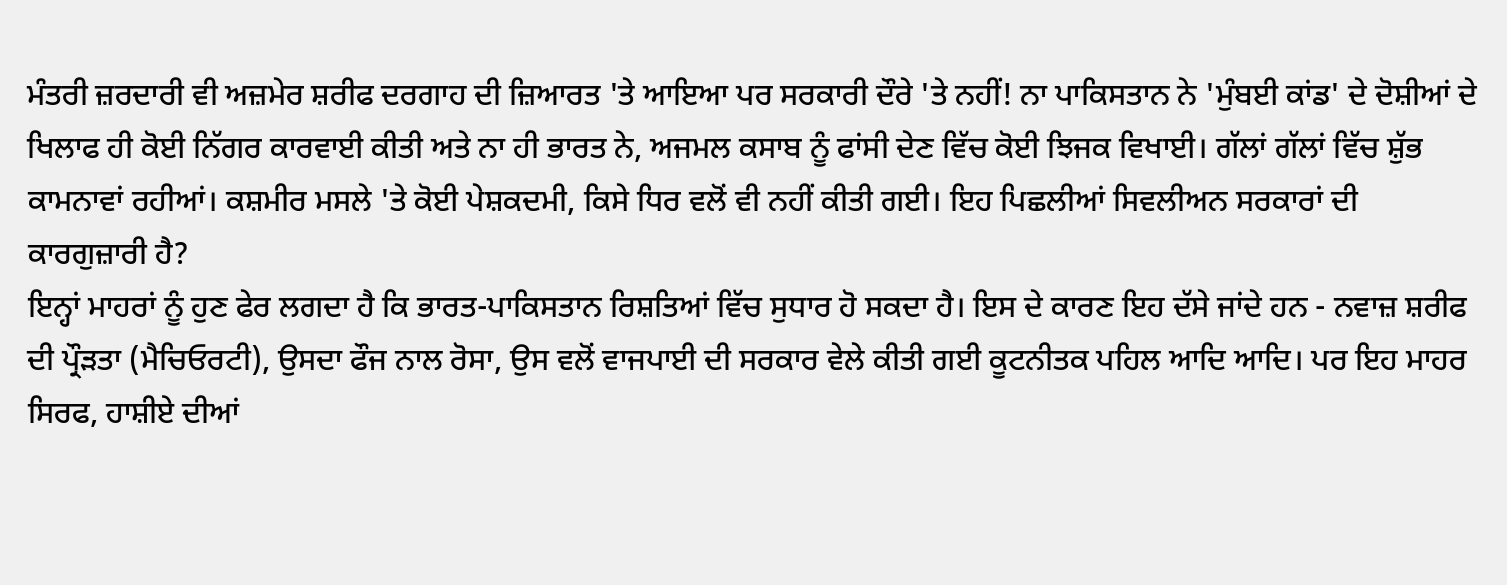ਮੰਤਰੀ ਜ਼ਰਦਾਰੀ ਵੀ ਅਜ਼ਮੇਰ ਸ਼ਰੀਫ ਦਰਗਾਹ ਦੀ ਜ਼ਿਆਰਤ 'ਤੇ ਆਇਆ ਪਰ ਸਰਕਾਰੀ ਦੌਰੇ 'ਤੇ ਨਹੀਂ! ਨਾ ਪਾਕਿਸਤਾਨ ਨੇ 'ਮੁੰਬਈ ਕਾਂਡ' ਦੇ ਦੋਸ਼ੀਆਂ ਦੇ ਖਿਲਾਫ ਹੀ ਕੋਈ ਨਿੱਗਰ ਕਾਰਵਾਈ ਕੀਤੀ ਅਤੇ ਨਾ ਹੀ ਭਾਰਤ ਨੇ, ਅਜਮਲ ਕਸਾਬ ਨੂੰ ਫਾਂਸੀ ਦੇਣ ਵਿੱਚ ਕੋਈ ਝਿਜਕ ਵਿਖਾਈ। ਗੱਲਾਂ ਗੱਲਾਂ ਵਿੱਚ ਸ਼ੁੱਭ ਕਾਮਨਾਵਾਂ ਰਹੀਆਂ। ਕਸ਼ਮੀਰ ਮਸਲੇ 'ਤੇ ਕੋਈ ਪੇਸ਼ਕਦਮੀ, ਕਿਸੇ ਧਿਰ ਵਲੋਂ ਵੀ ਨਹੀਂ ਕੀਤੀ ਗਈ। ਇਹ ਪਿਛਲੀਆਂ ਸਿਵਲੀਅਨ ਸਰਕਾਰਾਂ ਦੀ ਕਾਰਗੁਜ਼ਾਰੀ ਹੈ?
ਇਨ੍ਹਾਂ ਮਾਹਰਾਂ ਨੂੰ ਹੁਣ ਫੇਰ ਲਗਦਾ ਹੈ ਕਿ ਭਾਰਤ-ਪਾਕਿਸਤਾਨ ਰਿਸ਼ਤਿਆਂ ਵਿੱਚ ਸੁਧਾਰ ਹੋ ਸਕਦਾ ਹੈ। ਇਸ ਦੇ ਕਾਰਣ ਇਹ ਦੱਸੇ ਜਾਂਦੇ ਹਨ - ਨਵਾਜ਼ ਸ਼ਰੀਫ ਦੀ ਪ੍ਰੌੜਤਾ (ਮੈਚਿਓਰਟੀ), ਉਸਦਾ ਫੌਜ ਨਾਲ ਰੋਸਾ, ਉਸ ਵਲੋਂ ਵਾਜਪਾਈ ਦੀ ਸਰਕਾਰ ਵੇਲੇ ਕੀਤੀ ਗਈ ਕੂਟਨੀਤਕ ਪਹਿਲ ਆਦਿ ਆਦਿ। ਪਰ ਇਹ ਮਾਹਰ ਸਿਰਫ, ਹਾਸ਼ੀਏ ਦੀਆਂ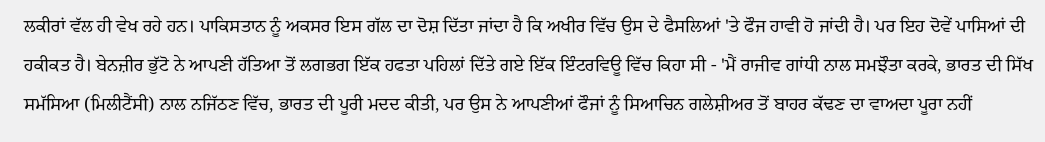ਲਕੀਰਾਂ ਵੱਲ ਹੀ ਵੇਖ ਰਹੇ ਹਨ। ਪਾਕਿਸਤਾਨ ਨੂੰ ਅਕਸਰ ਇਸ ਗੱਲ ਦਾ ਦੋਸ਼ ਦਿੱਤਾ ਜਾਂਦਾ ਹੈ ਕਿ ਅਖੀਰ ਵਿੱਚ ਉਸ ਦੇ ਫੈਸਲਿਆਂ 'ਤੇ ਫੌਜ ਹਾਵੀ ਹੋ ਜਾਂਦੀ ਹੈ। ਪਰ ਇਹ ਦੋਵੇਂ ਪਾਸਿਆਂ ਦੀ ਹਕੀਕਤ ਹੈ। ਬੇਨਜ਼ੀਰ ਭੁੱਟੋ ਨੇ ਆਪਣੀ ਹੱਤਿਆ ਤੋਂ ਲਗਭਗ ਇੱਕ ਹਫਤਾ ਪਹਿਲਾਂ ਦਿੱਤੇ ਗਏ ਇੱਕ ਇੰਟਰਵਿਊ ਵਿੱਚ ਕਿਹਾ ਸੀ - 'ਮੈਂ ਰਾਜੀਵ ਗਾਂਧੀ ਨਾਲ ਸਮਝੌਤਾ ਕਰਕੇ, ਭਾਰਤ ਦੀ ਸਿੱਖ ਸਮੱਸਿਆ (ਮਿਲੀਟੈਂਸੀ) ਨਾਲ ਨਜਿੱਠਣ ਵਿੱਚ, ਭਾਰਤ ਦੀ ਪੂਰੀ ਮਦਦ ਕੀਤੀ, ਪਰ ਉਸ ਨੇ ਆਪਣੀਆਂ ਫੌਜਾਂ ਨੂੰ ਸਿਆਚਿਨ ਗਲੇਸ਼ੀਅਰ ਤੋਂ ਬਾਹਰ ਕੱਢਣ ਦਾ ਵਾਅਦਾ ਪੂਰਾ ਨਹੀਂ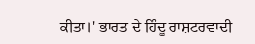ਕੀਤਾ।' ਭਾਰਤ ਦੇ ਹਿੰਦੂ ਰਾਸ਼ਟਰਵਾਦੀ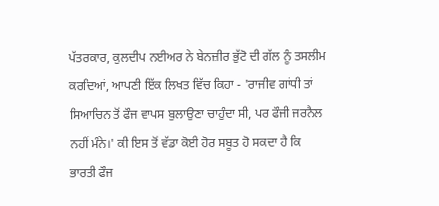ਪੱਤਰਕਾਰ, ਕੁਲਦੀਪ ਨਈਅਰ ਨੇ ਬੇਨਜ਼ੀਰ ਭੁੱਟੋ ਦੀ ਗੱਲ ਨੂੰ ਤਸਲੀਮ ਕਰਦਿਆਂ, ਆਪਣੀ ਇੱਕ ਲਿਖਤ ਵਿੱਚ ਕਿਹਾ - 'ਰਾਜੀਵ ਗਾਂਧੀ ਤਾਂ ਸਿਆਚਿਨ ਤੋਂ ਫੌਜ ਵਾਪਸ ਬੁਲਾਉਣਾ ਚਾਹੁੰਦਾ ਸੀ, ਪਰ ਫੌਜੀ ਜਰਨੈਲ ਨਹੀਂ ਮੰਨੇ।' ਕੀ ਇਸ ਤੋਂ ਵੱਡਾ ਕੋਈ ਹੋਰ ਸਬੂਤ ਹੋ ਸਕਦਾ ਹੈ ਕਿ ਭਾਰਤੀ ਫੌਜ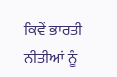ਕਿਵੇਂ ਭਾਰਤੀ ਨੀਤੀਆਂ ਨੂੰ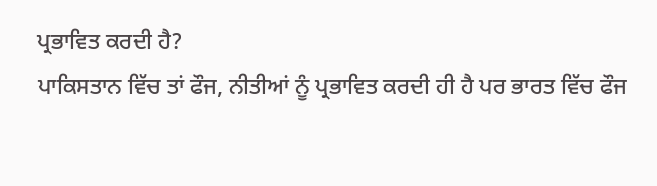ਪ੍ਰਭਾਵਿਤ ਕਰਦੀ ਹੈ?
ਪਾਕਿਸਤਾਨ ਵਿੱਚ ਤਾਂ ਫੌਜ, ਨੀਤੀਆਂ ਨੂੰ ਪ੍ਰਭਾਵਿਤ ਕਰਦੀ ਹੀ ਹੈ ਪਰ ਭਾਰਤ ਵਿੱਚ ਫੌਜ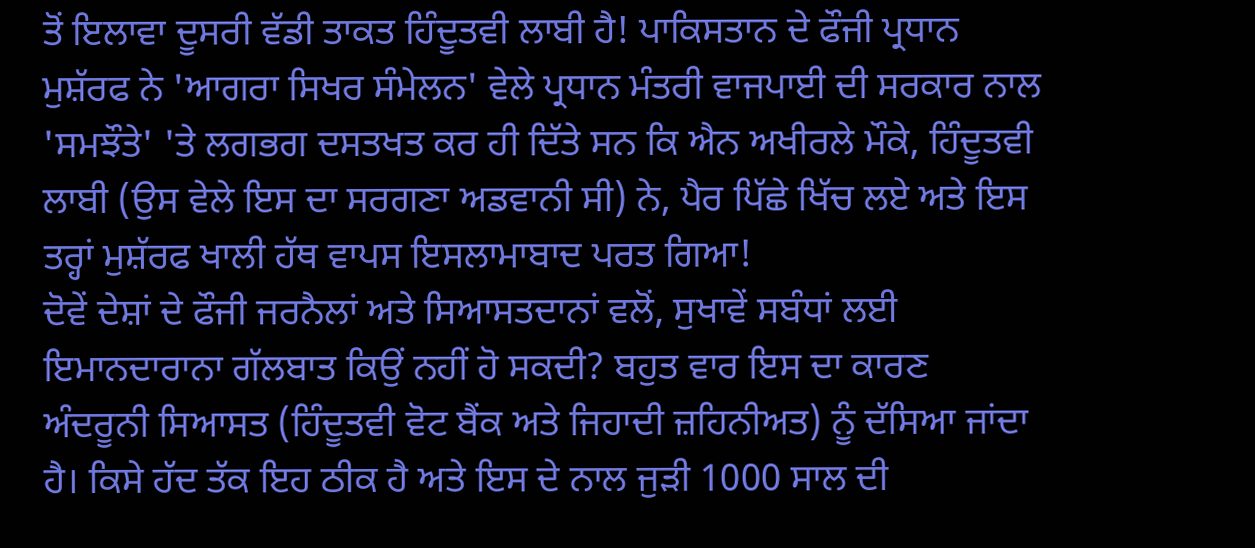ਤੋਂ ਇਲਾਵਾ ਦੂਸਰੀ ਵੱਡੀ ਤਾਕਤ ਹਿੰਦੂਤਵੀ ਲਾਬੀ ਹੈ! ਪਾਕਿਸਤਾਨ ਦੇ ਫੌਜੀ ਪ੍ਰਧਾਨ ਮੁਸ਼ੱਰਫ ਨੇ 'ਆਗਰਾ ਸਿਖਰ ਸੰਮੇਲਨ' ਵੇਲੇ ਪ੍ਰਧਾਨ ਮੰਤਰੀ ਵਾਜਪਾਈ ਦੀ ਸਰਕਾਰ ਨਾਲ 'ਸਮਝੌਤੇ' 'ਤੇ ਲਗਭਗ ਦਸਤਖਤ ਕਰ ਹੀ ਦਿੱਤੇ ਸਨ ਕਿ ਐਨ ਅਖੀਰਲੇ ਮੌਕੇ, ਹਿੰਦੂਤਵੀ ਲਾਬੀ (ਉਸ ਵੇਲੇ ਇਸ ਦਾ ਸਰਗਣਾ ਅਡਵਾਨੀ ਸੀ) ਨੇ, ਪੈਰ ਪਿੱਛੇ ਖਿੱਚ ਲਏ ਅਤੇ ਇਸ ਤਰ੍ਹਾਂ ਮੁਸ਼ੱਰਫ ਖਾਲੀ ਹੱਥ ਵਾਪਸ ਇਸਲਾਮਾਬਾਦ ਪਰਤ ਗਿਆ!
ਦੋਵੇਂ ਦੇਸ਼ਾਂ ਦੇ ਫੌਜੀ ਜਰਨੈਲਾਂ ਅਤੇ ਸਿਆਸਤਦਾਨਾਂ ਵਲੋਂ, ਸੁਖਾਵੇਂ ਸਬੰਧਾਂ ਲਈ ਇਮਾਨਦਾਰਾਨਾ ਗੱਲਬਾਤ ਕਿਉਂ ਨਹੀਂ ਹੋ ਸਕਦੀ? ਬਹੁਤ ਵਾਰ ਇਸ ਦਾ ਕਾਰਣ ਅੰਦਰੂਨੀ ਸਿਆਸਤ (ਹਿੰਦੂਤਵੀ ਵੋਟ ਬੈਂਕ ਅਤੇ ਜਿਹਾਦੀ ਜ਼ਹਿਨੀਅਤ) ਨੂੰ ਦੱਸਿਆ ਜਾਂਦਾ ਹੈ। ਕਿਸੇ ਹੱਦ ਤੱਕ ਇਹ ਠੀਕ ਹੈ ਅਤੇ ਇਸ ਦੇ ਨਾਲ ਜੁੜੀ 1000 ਸਾਲ ਦੀ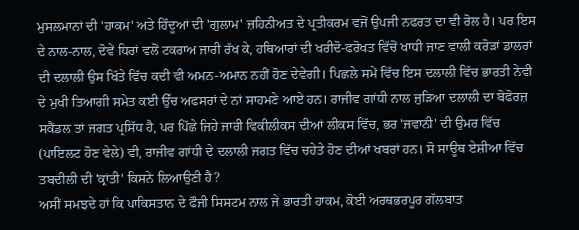ਮੁਸਲਮਾਨਾਂ ਦੀ 'ਹਾਕਮ' ਅਤੇ ਹਿੰਦੂਆਂ ਦੀ 'ਗੁਲਾਮ' ਜ਼ਹਿਨੀਅਤ ਦੇ ਪ੍ਰਤੀਕਰਮ ਵਜੋਂ ਉਪਜੀ ਨਫਰਤ ਦਾ ਵੀ ਰੋਲ ਹੈ। ਪਰ ਇਸ ਦੇ ਨਾਲ-ਨਾਲ, ਦੋਵੇਂ ਧਿਰਾਂ ਵਲੋਂ ਟਕਰਾਅ ਜਾਰੀ ਰੱਖ ਕੇ, ਹਥਿਆਰਾਂ ਦੀ ਖਰੀਦੋ-ਫਰੋਖਤ ਵਿੱਚੋਂ ਖਾਧੀ ਜਾਣ ਵਾਲੀ ਕਰੋੜਾਂ ਡਾਲਰਾਂ ਦੀ ਦਲਾਲੀ ਉਸ ਖਿੱਤੇ ਵਿੱਚ ਕਦੀ ਵੀ ਅਮਨ-ਅਮਾਨ ਨਹੀਂ ਹੋਣ ਦੇਵੇਗੀ। ਪਿਛਲੇ ਸਮੇਂ ਵਿੱਚ ਇਸ ਦਲਾਲੀ ਵਿੱਚ ਭਾਰਤੀ ਨੇਵੀ ਦੇ ਮੁਖੀ ਤਿਆਗੀ ਸਮੇਤ ਕਈ ਉੱਚ ਅਫਸਰਾਂ ਦੇ ਨਾਂ ਸਾਹਮਣੇ ਆਏ ਹਨ। ਰਾਜੀਵ ਗਾਂਧੀ ਨਾਲ ਜੁੜਿਆ ਦਲਾਲੀ ਦਾ ਬੋਫੋਰਜ਼ ਸਕੈਂਡਲ ਤਾਂ ਜਗਤ ਪ੍ਰਸਿੱਧ ਹੈ, ਪਰ ਪਿੱਛੇ ਜਿਹੇ ਜਾਰੀ ਵਿਕੀਲੀਕਸ ਦੀਆਂ ਲੀਕਸ ਵਿੱਚ, ਭਰ 'ਜਵਾਨੀ' ਦੀ ਉਮਰ ਵਿੱਚ (ਪਾਇਲਟ ਹੋਣ ਵੇਲੇ) ਵੀ, ਰਾਜੀਵ ਗਾਂਧੀ ਦੇ ਦਲਾਲੀ ਜਗਤ ਵਿੱਚ ਚਹੇਤੇ ਹੋਣ ਦੀਆਂ ਖਬਰਾਂ ਹਨ। ਸੋ ਸਾਊਥ ਏਸ਼ੀਆ ਵਿੱਚ ਤਬਦੀਲੀ ਦੀ 'ਕ੍ਰਾਂਤੀ' ਕਿਸਨੇ ਲਿਆਉਣੀ ਹੈ?
ਅਸੀਂ ਸਮਝਦੇ ਹਾਂ ਕਿ ਪਾਕਿਸਤਾਨ ਦੇ ਫੌਜੀ ਸਿਸਟਮ ਨਾਲ ਜੇ ਭਾਰਤੀ ਹਾਕਮ, ਕੋਈ ਅਰਥਭਰਪੂਰ ਗੱਲਬਾਤ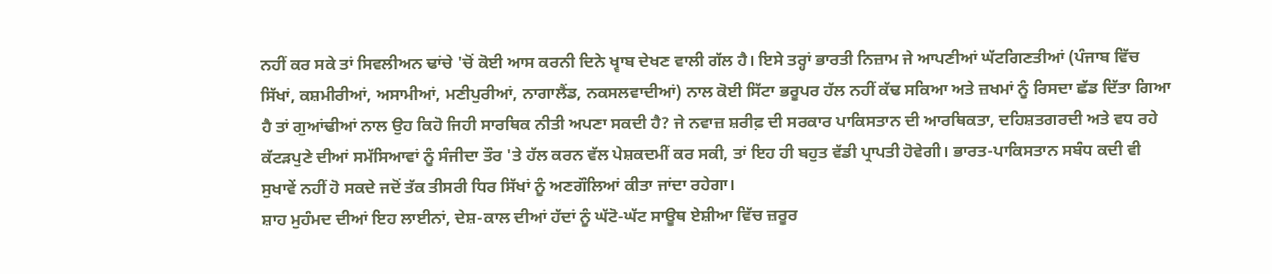ਨਹੀਂ ਕਰ ਸਕੇ ਤਾਂ ਸਿਵਲੀਅਨ ਢਾਂਚੇ 'ਚੋਂ ਕੋਈ ਆਸ ਕਰਨੀ ਦਿਨੇ ਖ੍ਵਾਬ ਦੇਖਣ ਵਾਲੀ ਗੱਲ ਹੈ। ਇਸੇ ਤਰ੍ਹਾਂ ਭਾਰਤੀ ਨਿਜ਼ਾਮ ਜੇ ਆਪਣੀਆਂ ਘੱਟਗਿਣਤੀਆਂ (ਪੰਜਾਬ ਵਿੱਚ ਸਿੱਖਾਂ, ਕਸ਼ਮੀਰੀਆਂ, ਅਸਾਮੀਆਂ, ਮਣੀਪੁਰੀਆਂ, ਨਾਗਾਲੈਂਡ, ਨਕਸਲਵਾਦੀਆਂ) ਨਾਲ ਕੋਈ ਸਿੱਟਾ ਭਰੂਪਰ ਹੱਲ ਨਹੀਂ ਕੱਢ ਸਕਿਆ ਅਤੇ ਜ਼ਖਮਾਂ ਨੂੰ ਰਿਸਦਾ ਛੱਡ ਦਿੱਤਾ ਗਿਆ ਹੈ ਤਾਂ ਗੁਆਂਢੀਆਂ ਨਾਲ ਉਹ ਕਿਹੋ ਜਿਹੀ ਸਾਰਥਿਕ ਨੀਤੀ ਅਪਣਾ ਸਕਦੀ ਹੈ? ਜੇ ਨਵਾਜ਼ ਸ਼ਰੀਫ਼ ਦੀ ਸਰਕਾਰ ਪਾਕਿਸਤਾਨ ਦੀ ਆਰਥਿਕਤਾ, ਦਹਿਸ਼ਤਗਰਦੀ ਅਤੇ ਵਧ ਰਹੇ ਕੱਟੜਪੁਣੇ ਦੀਆਂ ਸਮੱਸਿਆਵਾਂ ਨੂੰ ਸੰਜੀਦਾ ਤੌਰ 'ਤੇ ਹੱਲ ਕਰਨ ਵੱਲ ਪੇਸ਼ਕਦਮੀਂ ਕਰ ਸਕੀ, ਤਾਂ ਇਹ ਹੀ ਬਹੁਤ ਵੱਡੀ ਪ੍ਰਾਪਤੀ ਹੋਵੇਗੀ। ਭਾਰਤ-ਪਾਕਿਸਤਾਨ ਸਬੰਧ ਕਦੀ ਵੀ ਸੁਖਾਵੇਂ ਨਹੀਂ ਹੋ ਸਕਦੇ ਜਦੋਂ ਤੱਕ ਤੀਸਰੀ ਧਿਰ ਸਿੱਖਾਂ ਨੂੰ ਅਣਗੌਲਿਆਂ ਕੀਤਾ ਜਾਂਦਾ ਰਹੇਗਾ।
ਸ਼ਾਹ ਮੁਹੰਮਦ ਦੀਆਂ ਇਹ ਲਾਈਨਾਂ, ਦੇਸ਼-ਕਾਲ ਦੀਆਂ ਹੱਦਾਂ ਨੂੰ ਘੱਟੋ-ਘੱਟ ਸਾਊਥ ਏਸ਼ੀਆ ਵਿੱਚ ਜ਼ਰੂਰ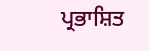ਪ੍ਰਭਾਸ਼ਿਤ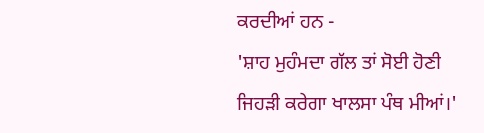ਕਰਦੀਆਂ ਹਨ -
'ਸ਼ਾਹ ਮੁਹੰਮਦਾ ਗੱਲ ਤਾਂ ਸੋਈ ਹੋਣੀ
ਜਿਹੜੀ ਕਰੇਗਾ ਖਾਲਸਾ ਪੰਥ ਮੀਆਂ।'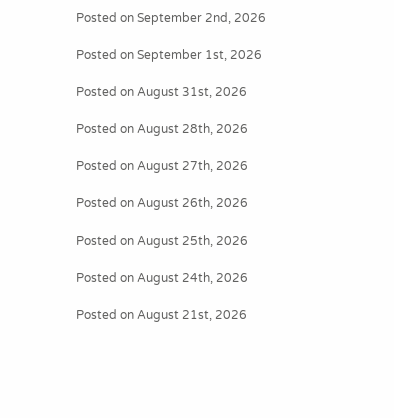Posted on September 2nd, 2026

Posted on September 1st, 2026

Posted on August 31st, 2026

Posted on August 28th, 2026

Posted on August 27th, 2026

Posted on August 26th, 2026

Posted on August 25th, 2026

Posted on August 24th, 2026

Posted on August 21st, 2026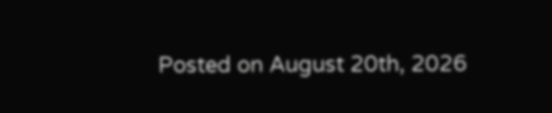Posted on August 20th, 2026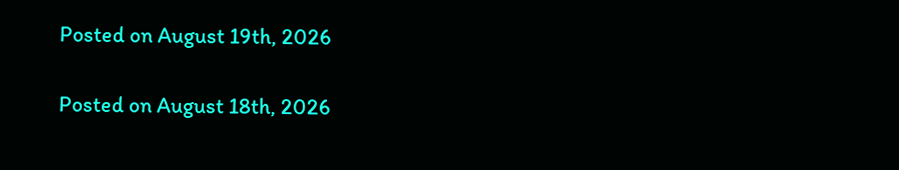Posted on August 19th, 2026

Posted on August 18th, 2026